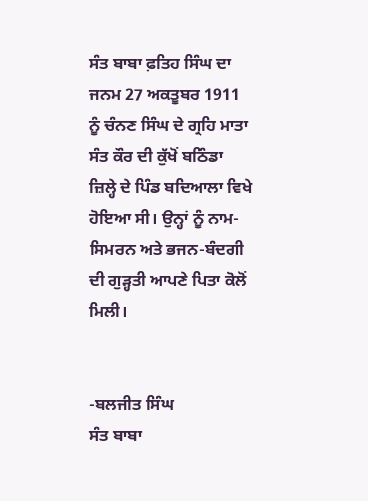ਸੰਤ ਬਾਬਾ ਫ਼ਤਿਹ ਸਿੰਘ ਦਾ ਜਨਮ 27 ਅਕਤੂਬਰ 1911 ਨੂੰ ਚੰਨਣ ਸਿੰਘ ਦੇ ਗ੍ਰਹਿ ਮਾਤਾ ਸੰਤ ਕੌਰ ਦੀ ਕੁੱਖੋਂ ਬਠਿੰਡਾ ਜ਼ਿਲ੍ਹੇ ਦੇ ਪਿੰਡ ਬਦਿਆਲਾ ਵਿਖੇ ਹੋਇਆ ਸੀ। ਉਨ੍ਹਾਂ ਨੂੰ ਨਾਮ-ਸਿਮਰਨ ਅਤੇ ਭਜਨ-ਬੰਦਗੀ ਦੀ ਗੁੜ੍ਹਤੀ ਆਪਣੇ ਪਿਤਾ ਕੋਲੋਂ ਮਿਲੀ।


-ਬਲਜੀਤ ਸਿੰਘ
ਸੰਤ ਬਾਬਾ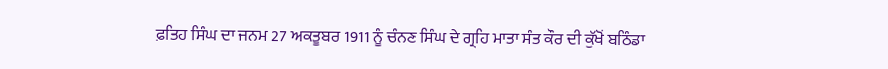ਫ਼ਤਿਹ ਸਿੰਘ ਦਾ ਜਨਮ 27 ਅਕਤੂਬਰ 1911 ਨੂੰ ਚੰਨਣ ਸਿੰਘ ਦੇ ਗ੍ਰਹਿ ਮਾਤਾ ਸੰਤ ਕੌਰ ਦੀ ਕੁੱਖੋਂ ਬਠਿੰਡਾ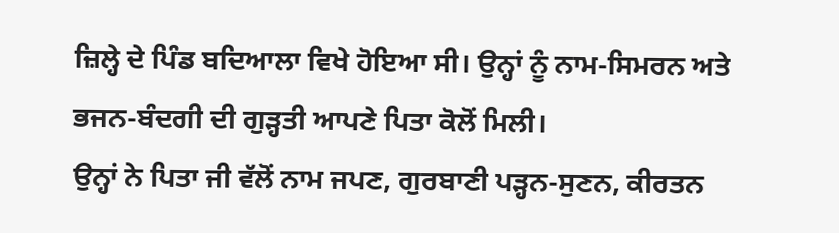ਜ਼ਿਲ੍ਹੇ ਦੇ ਪਿੰਡ ਬਦਿਆਲਾ ਵਿਖੇ ਹੋਇਆ ਸੀ। ਉਨ੍ਹਾਂ ਨੂੰ ਨਾਮ-ਸਿਮਰਨ ਅਤੇ ਭਜਨ-ਬੰਦਗੀ ਦੀ ਗੁੜ੍ਹਤੀ ਆਪਣੇ ਪਿਤਾ ਕੋਲੋਂ ਮਿਲੀ।
ਉਨ੍ਹਾਂ ਨੇ ਪਿਤਾ ਜੀ ਵੱਲੋਂ ਨਾਮ ਜਪਣ, ਗੁਰਬਾਣੀ ਪੜ੍ਹਨ-ਸੁਣਨ, ਕੀਰਤਨ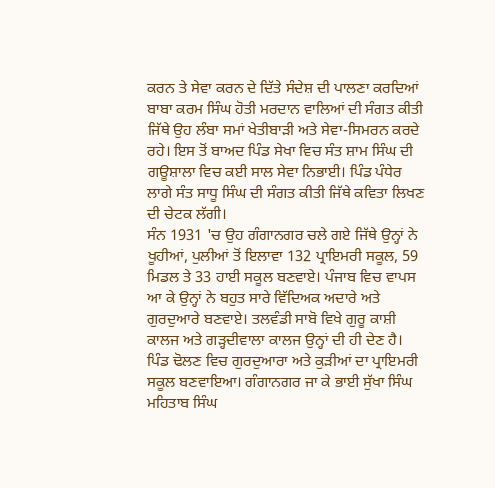ਕਰਨ ਤੇ ਸੇਵਾ ਕਰਨ ਦੇ ਦਿੱਤੇ ਸੰਦੇਸ਼ ਦੀ ਪਾਲਣਾ ਕਰਦਿਆਂ ਬਾਬਾ ਕਰਮ ਸਿੰਘ ਹੋਤੀ ਮਰਦਾਨ ਵਾਲਿਆਂ ਦੀ ਸੰਗਤ ਕੀਤੀ ਜਿੱਥੇ ਉਹ ਲੰਬਾ ਸਮਾਂ ਖੇਤੀਬਾੜੀ ਅਤੇ ਸੇਵਾ-ਸਿਮਰਨ ਕਰਦੇ ਰਹੇ। ਇਸ ਤੋਂ ਬਾਅਦ ਪਿੰਡ ਸੇਖਾ ਵਿਚ ਸੰਤ ਸ਼ਾਮ ਸਿੰਘ ਦੀ ਗਊਸ਼ਾਲਾ ਵਿਚ ਕਈ ਸਾਲ ਸੇਵਾ ਨਿਭਾਈ। ਪਿੰਡ ਪੰਧੇਰ ਲਾਗੇ ਸੰਤ ਸਾਧੂ ਸਿੰਘ ਦੀ ਸੰਗਤ ਕੀਤੀ ਜਿੱਥੇ ਕਵਿਤਾ ਲਿਖਣ ਦੀ ਚੇਟਕ ਲੱਗੀ।
ਸੰਨ 1931 'ਚ ਉਹ ਗੰਗਾਨਗਰ ਚਲੇ ਗਏ ਜਿੱਥੇ ਉਨ੍ਹਾਂ ਨੇ ਖੂਹੀਆਂ, ਪੁਲੀਆਂ ਤੋਂ ਇਲਾਵਾ 132 ਪ੍ਰਾਇਮਰੀ ਸਕੂਲ, 59 ਮਿਡਲ ਤੇ 33 ਹਾਈ ਸਕੂਲ ਬਣਵਾਏ। ਪੰਜਾਬ ਵਿਚ ਵਾਪਸ ਆ ਕੇ ਉਨ੍ਹਾਂ ਨੇ ਬਹੁਤ ਸਾਰੇ ਵਿੱਦਿਅਕ ਅਦਾਰੇ ਅਤੇ ਗੁਰਦੁਆਰੇ ਬਣਵਾਏ। ਤਲਵੰਡੀ ਸਾਬੋ ਵਿਖੇ ਗੁਰੂ ਕਾਸ਼ੀ ਕਾਲਜ ਅਤੇ ਗੜ੍ਹਦੀਵਾਲਾ ਕਾਲਜ ਉਨ੍ਹਾਂ ਦੀ ਹੀ ਦੇਣ ਹੈ।
ਪਿੰਡ ਢੋਲਣ ਵਿਚ ਗੁਰਦੁਆਰਾ ਅਤੇ ਕੁੜੀਆਂ ਦਾ ਪ੍ਰਾਇਮਰੀ ਸਕੂਲ ਬਣਵਾਇਆ। ਗੰਗਾਨਗਰ ਜਾ ਕੇ ਭਾਈ ਸੁੱਖਾ ਸਿੰਘ ਮਹਿਤਾਬ ਸਿੰਘ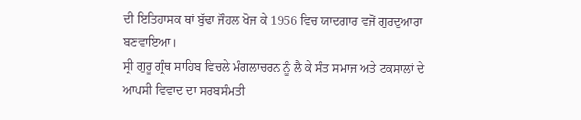ਦੀ ਇਤਿਹਾਸਕ ਥਾਂ ਬੁੱਢਾ ਜੌਹਲ ਖੋਜ ਕੇ 1956 ਵਿਚ ਯਾਦਗਾਰ ਵਜੋਂ ਗੁਰਦੁਆਰਾ ਬਣਵਾਇਆ।
ਸ੍ਰੀ ਗੁਰੂ ਗ੍ਰੰਥ ਸਾਹਿਬ ਵਿਚਲੇ ਮੰਗਲਾਚਰਨ ਨੂੰ ਲੈ ਕੇ ਸੰਤ ਸਮਾਜ ਅਤੇ ਟਕਸਾਲਾਂ ਦੇ ਆਪਸੀ ਵਿਵਾਦ ਦਾ ਸਰਬਸੰਮਤੀ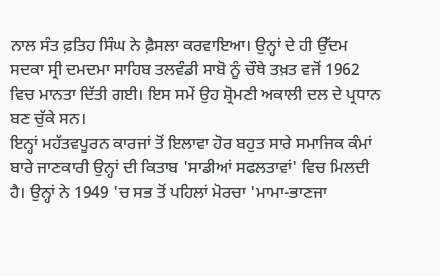ਨਾਲ ਸੰਤ ਫ਼ਤਿਹ ਸਿੰਘ ਨੇ ਫ਼ੈਸਲਾ ਕਰਵਾਇਆ। ਉਨ੍ਹਾਂ ਦੇ ਹੀ ਉੱਦਮ ਸਦਕਾ ਸ੍ਰੀ ਦਮਦਮਾ ਸਾਹਿਬ ਤਲਵੰਡੀ ਸਾਬੋ ਨੂੰ ਚੌਥੇ ਤਖ਼ਤ ਵਜੋਂ 1962 ਵਿਚ ਮਾਨਤਾ ਦਿੱਤੀ ਗਈ। ਇਸ ਸਮੇਂ ਉਹ ਸ਼੍ਰੋਮਣੀ ਅਕਾਲੀ ਦਲ ਦੇ ਪ੍ਰਧਾਨ ਬਣ ਚੁੱਕੇ ਸਨ।
ਇਨ੍ਹਾਂ ਮਹੱਤਵਪੂਰਨ ਕਾਰਜਾਂ ਤੋਂ ਇਲਾਵਾ ਹੋਰ ਬਹੁਤ ਸਾਰੇ ਸਮਾਜਿਕ ਕੰਮਾਂ ਬਾਰੇ ਜਾਣਕਾਰੀ ਉਨ੍ਹਾਂ ਦੀ ਕਿਤਾਬ 'ਸਾਡੀਆਂ ਸਫਲਤਾਵਾਂ' ਵਿਚ ਮਿਲਦੀ ਹੈ। ਉਨ੍ਹਾਂ ਨੇ 1949 'ਚ ਸਭ ਤੋਂ ਪਹਿਲਾਂ ਮੋਰਚਾ 'ਮਾਮਾ-ਭਾਣਜਾ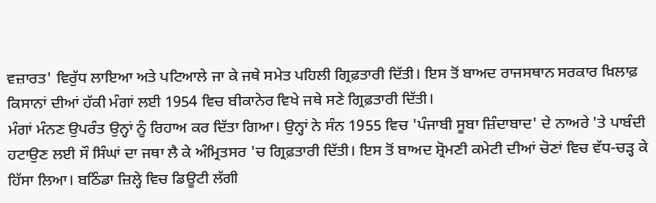ਵਜ਼ਾਰਤ' ਵਿਰੁੱਧ ਲਾਇਆ ਅਤੇ ਪਟਿਆਲੇ ਜਾ ਕੇ ਜਥੇ ਸਮੇਤ ਪਹਿਲੀ ਗ੍ਰਿਫ਼ਤਾਰੀ ਦਿੱਤੀ। ਇਸ ਤੋਂ ਬਾਅਦ ਰਾਜਸਥਾਨ ਸਰਕਾਰ ਖ਼ਿਲਾਫ਼ ਕਿਸਾਨਾਂ ਦੀਆਂ ਹੱਕੀ ਮੰਗਾਂ ਲਈ 1954 ਵਿਚ ਬੀਕਾਨੇਰ ਵਿਖੇ ਜਥੇ ਸਣੇ ਗ੍ਰਿਫ਼ਤਾਰੀ ਦਿੱਤੀ।
ਮੰਗਾਂ ਮੰਨਣ ਉਪਰੰਤ ਉਨ੍ਹਾਂ ਨੂੰ ਰਿਹਾਅ ਕਰ ਦਿੱਤਾ ਗਿਆ। ਉਨ੍ਹਾਂ ਨੇ ਸੰਨ 1955 ਵਿਚ 'ਪੰਜਾਬੀ ਸੂਬਾ ਜ਼ਿੰਦਾਬਾਦ' ਦੇ ਨਾਅਰੇ 'ਤੇ ਪਾਬੰਦੀ ਹਟਾਉਣ ਲਈ ਸੌ ਸਿੰਘਾਂ ਦਾ ਜਥਾ ਲੈ ਕੇ ਅੰਮ੍ਰਿਤਸਰ 'ਚ ਗ੍ਰਿਫ਼ਤਾਰੀ ਦਿੱਤੀ। ਇਸ ਤੋਂ ਬਾਅਦ ਸ਼੍ਰੋਮਣੀ ਕਮੇਟੀ ਦੀਆਂ ਚੋਣਾਂ ਵਿਚ ਵੱਧ-ਚੜ੍ਹ ਕੇ ਹਿੱਸਾ ਲਿਆ। ਬਠਿੰਡਾ ਜ਼ਿਲ੍ਹੇ ਵਿਚ ਡਿਊਟੀ ਲੱਗੀ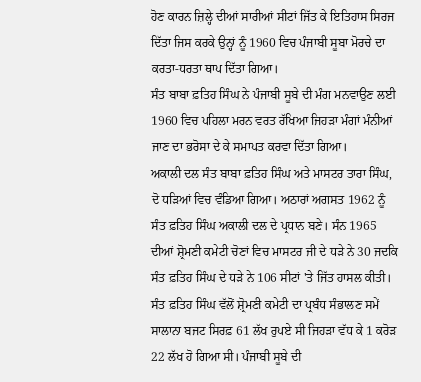ਹੋਣ ਕਾਰਨ ਜ਼ਿਲ੍ਹੇ ਦੀਆਂ ਸਾਰੀਆਂ ਸੀਟਾਂ ਜਿੱਤ ਕੇ ਇਤਿਹਾਸ ਸਿਰਜ ਦਿੱਤਾ ਜਿਸ ਕਰਕੇ ਉਨ੍ਹਾਂ ਨੂੰ 1960 ਵਿਚ ਪੰਜਾਬੀ ਸੂਬਾ ਮੋਰਚੇ ਦਾ ਕਰਤਾ-ਧਰਤਾ ਥਾਪ ਦਿੱਤਾ ਗਿਆ।
ਸੰਤ ਬਾਬਾ ਫ਼ਤਿਹ ਸਿੰਘ ਨੇ ਪੰਜਾਬੀ ਸੂਬੇ ਦੀ ਮੰਗ ਮਨਵਾਉਣ ਲਈ 1960 ਵਿਚ ਪਹਿਲਾ ਮਰਨ ਵਰਤ ਰੱਖਿਆ ਜਿਹੜਾ ਮੰਗਾਂ ਮੰਨੀਆਂ ਜਾਣ ਦਾ ਭਰੋਸਾ ਦੇ ਕੇ ਸਮਾਪਤ ਕਰਵਾ ਦਿੱਤਾ ਗਿਆ।
ਅਕਾਲੀ ਦਲ ਸੰਤ ਬਾਬਾ ਫ਼ਤਿਹ ਸਿੰਘ ਅਤੇ ਮਾਸਟਰ ਤਾਰਾ ਸਿੰਘ, ਦੋ ਧੜਿਆਂ ਵਿਚ ਵੰਡਿਆ ਗਿਆ। ਅਠਾਰਾਂ ਅਗਸਤ 1962 ਨੂੰ ਸੰਤ ਫ਼ਤਿਹ ਸਿੰਘ ਅਕਾਲੀ ਦਲ ਦੇ ਪ੍ਰਧਾਨ ਬਣੇ। ਸੰਨ 1965 ਦੀਆਂ ਸ਼੍ਰੋਮਣੀ ਕਮੇਟੀ ਚੋਣਾਂ ਵਿਚ ਮਾਸਟਰ ਜੀ ਦੇ ਧੜੇ ਨੇ 30 ਜਦਕਿ ਸੰਤ ਫ਼ਤਿਹ ਸਿੰਘ ਦੇ ਧੜੇ ਨੇ 106 ਸੀਟਾਂ 'ਤੇ ਜਿੱਤ ਹਾਸਲ ਕੀਤੀ।
ਸੰਤ ਫ਼ਤਿਹ ਸਿੰਘ ਵੱਲੋਂ ਸ਼੍ਰੋਮਣੀ ਕਮੇਟੀ ਦਾ ਪ੍ਰਬੰਧ ਸੰਭਾਲਣ ਸਮੇਂ ਸਾਲਾਨਾ ਬਜਟ ਸਿਰਫ਼ 61 ਲੱਖ ਰੁਪਏ ਸੀ ਜਿਹੜਾ ਵੱਧ ਕੇ 1 ਕਰੋੜ 22 ਲੱਖ ਹੋ ਗਿਆ ਸੀ। ਪੰਜਾਬੀ ਸੂਬੇ ਦੀ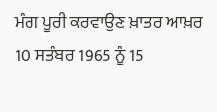ਮੰਗ ਪੂਰੀ ਕਰਵਾਉਣ ਖ਼ਾਤਰ ਆਖ਼ਰ 10 ਸਤੰਬਰ 1965 ਨੂੰ 15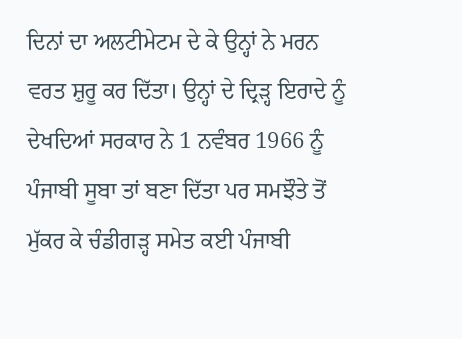ਦਿਨਾਂ ਦਾ ਅਲਟੀਮੇਟਮ ਦੇ ਕੇ ਉਨ੍ਹਾਂ ਨੇ ਮਰਨ ਵਰਤ ਸ਼ੁਰੂ ਕਰ ਦਿੱਤਾ। ਉਨ੍ਹਾਂ ਦੇ ਦ੍ਰਿੜ੍ਹ ਇਰਾਦੇ ਨੂੰ ਦੇਖਦਿਆਂ ਸਰਕਾਰ ਨੇ 1 ਨਵੰਬਰ 1966 ਨੂੰ ਪੰਜਾਬੀ ਸੂਬਾ ਤਾਂ ਬਣਾ ਦਿੱਤਾ ਪਰ ਸਮਝੌਤੇ ਤੋਂ ਮੁੱਕਰ ਕੇ ਚੰਡੀਗੜ੍ਹ ਸਮੇਤ ਕਈ ਪੰਜਾਬੀ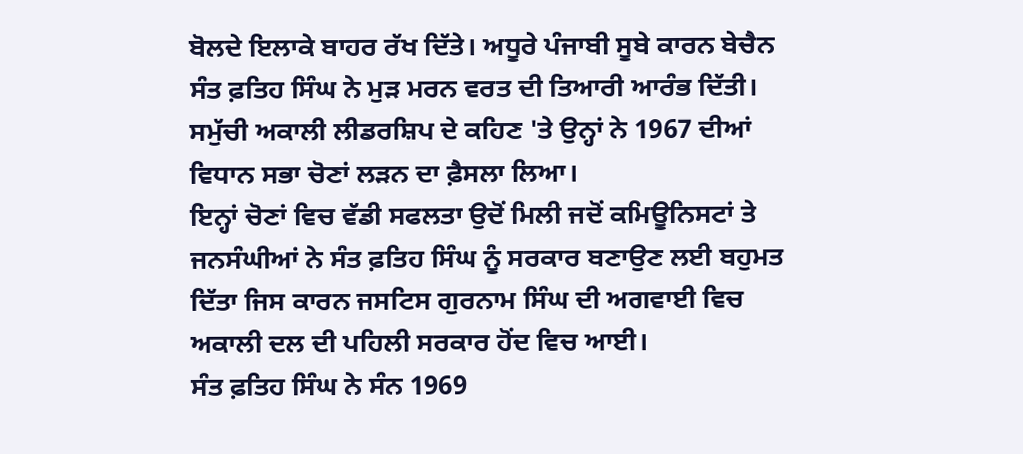ਬੋਲਦੇ ਇਲਾਕੇ ਬਾਹਰ ਰੱਖ ਦਿੱਤੇ। ਅਧੂਰੇ ਪੰਜਾਬੀ ਸੂਬੇ ਕਾਰਨ ਬੇਚੈਨ ਸੰਤ ਫ਼ਤਿਹ ਸਿੰਘ ਨੇ ਮੁੜ ਮਰਨ ਵਰਤ ਦੀ ਤਿਆਰੀ ਆਰੰਭ ਦਿੱਤੀ। ਸਮੁੱਚੀ ਅਕਾਲੀ ਲੀਡਰਸ਼ਿਪ ਦੇ ਕਹਿਣ 'ਤੇ ਉਨ੍ਹਾਂ ਨੇ 1967 ਦੀਆਂ ਵਿਧਾਨ ਸਭਾ ਚੋਣਾਂ ਲੜਨ ਦਾ ਫ਼ੈਸਲਾ ਲਿਆ।
ਇਨ੍ਹਾਂ ਚੋਣਾਂ ਵਿਚ ਵੱਡੀ ਸਫਲਤਾ ਉਦੋਂ ਮਿਲੀ ਜਦੋਂ ਕਮਿਊਨਿਸਟਾਂ ਤੇ ਜਨਸੰਘੀਆਂ ਨੇ ਸੰਤ ਫ਼ਤਿਹ ਸਿੰਘ ਨੂੰ ਸਰਕਾਰ ਬਣਾਉਣ ਲਈ ਬਹੁਮਤ ਦਿੱਤਾ ਜਿਸ ਕਾਰਨ ਜਸਟਿਸ ਗੁਰਨਾਮ ਸਿੰਘ ਦੀ ਅਗਵਾਈ ਵਿਚ ਅਕਾਲੀ ਦਲ ਦੀ ਪਹਿਲੀ ਸਰਕਾਰ ਹੋਂਦ ਵਿਚ ਆਈ।
ਸੰਤ ਫ਼ਤਿਹ ਸਿੰਘ ਨੇ ਸੰਨ 1969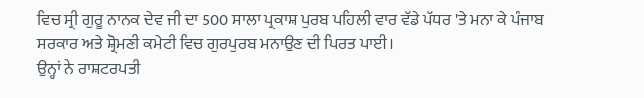ਵਿਚ ਸ੍ਰੀ ਗੁਰੂ ਨਾਨਕ ਦੇਵ ਜੀ ਦਾ 500 ਸਾਲਾ ਪ੍ਰਕਾਸ਼ ਪੁਰਬ ਪਹਿਲੀ ਵਾਰ ਵੱਡੇ ਪੱਧਰ 'ਤੇ ਮਨਾ ਕੇ ਪੰਜਾਬ ਸਰਕਾਰ ਅਤੇ ਸ਼੍ਰੋਮਣੀ ਕਮੇਟੀ ਵਿਚ ਗੁਰਪੁਰਬ ਮਨਾਉਣ ਦੀ ਪਿਰਤ ਪਾਈ।
ਉਨ੍ਹਾਂ ਨੇ ਰਾਸ਼ਟਰਪਤੀ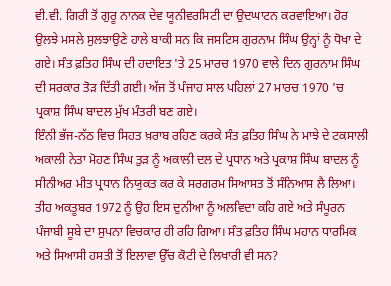ਵੀ.ਵੀ. ਗਿਰੀ ਤੋਂ ਗੁਰੂ ਨਾਨਕ ਦੇਵ ਯੂਨੀਵਰਸਿਟੀ ਦਾ ਉਦਘਾਟਨ ਕਰਵਾਇਆ। ਹੋਰ ਉਲਝੇ ਮਸਲੇ ਸੁਲਝਾਉਣੇ ਹਾਲੇ ਬਾਕੀ ਸਨ ਕਿ ਜਸਟਿਸ ਗੁਰਨਾਮ ਸਿੰਘ ਉਨ੍ਹਾਂ ਨੂੰ ਧੋਖਾ ਦੇ ਗਏ। ਸੰਤ ਫ਼ਤਿਹ ਸਿੰਘ ਦੀ ਹਦਾਇਤ 'ਤੇ 25 ਮਾਰਚ 1970 ਵਾਲੇ ਦਿਨ ਗੁਰਨਾਮ ਸਿੰਘ ਦੀ ਸਰਕਾਰ ਤੋੜ ਦਿੱਤੀ ਗਈ। ਅੱਜ ਤੋਂ ਪੰਜਾਹ ਸਾਲ ਪਹਿਲਾਂ 27 ਮਾਰਚ 1970 'ਚ ਪ੍ਰਕਾਸ਼ ਸਿੰਘ ਬਾਦਲ ਮੁੱਖ ਮੰਤਰੀ ਬਣ ਗਏ।
ਇੰਨੀ ਭੱਜ-ਨੱਠ ਵਿਚ ਸਿਹਤ ਖ਼ਰਾਬ ਰਹਿਣ ਕਰਕੇ ਸੰਤ ਫ਼ਤਿਹ ਸਿੰਘ ਨੇ ਮਾਝੇ ਦੇ ਟਕਸਾਲੀ ਅਕਾਲੀ ਨੇਤਾ ਮੋਹਣ ਸਿੰਘ ਤੁੜ ਨੂੰ ਅਕਾਲੀ ਦਲ ਦੇ ਪ੍ਰਧਾਨ ਅਤੇ ਪ੍ਰਕਾਸ਼ ਸਿੰਘ ਬਾਦਲ ਨੂੰ ਸੀਨੀਅਰ ਮੀਤ ਪ੍ਰਧਾਨ ਨਿਯੁਕਤ ਕਰ ਕੇ ਸਰਗਰਮ ਸਿਆਸਤ ਤੋਂ ਸੰਨਿਆਸ ਲੈ ਲਿਆ। ਤੀਹ ਅਕਤੂਬਰ 1972 ਨੂੰ ਉਹ ਇਸ ਦੁਨੀਆ ਨੂੰ ਅਲਵਿਦਾ ਕਹਿ ਗਏ ਅਤੇ ਸੰਪੂਰਨ ਪੰਜਾਬੀ ਸੂਬੇ ਦਾ ਸੁਪਨਾ ਵਿਚਕਾਰ ਹੀ ਰਹਿ ਗਿਆ। ਸੰਤ ਫ਼ਤਿਹ ਸਿੰਘ ਮਹਾਨ ਧਾਰਮਿਕ ਅਤੇ ਸਿਆਸੀ ਹਸਤੀ ਤੋਂ ਇਲਾਵਾ ਉੱਚ ਕੋਟੀ ਦੇ ਲਿਖਾਰੀ ਵੀ ਸਨ?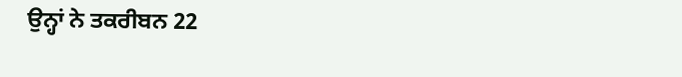ਉਨ੍ਹਾਂ ਨੇ ਤਕਰੀਬਨ 22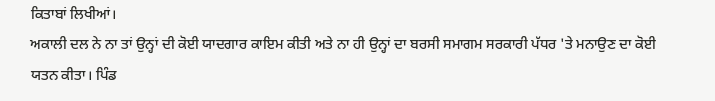ਕਿਤਾਬਾਂ ਲਿਖੀਆਂ।
ਅਕਾਲੀ ਦਲ ਨੇ ਨਾ ਤਾਂ ਉਨ੍ਹਾਂ ਦੀ ਕੋਈ ਯਾਦਗਾਰ ਕਾਇਮ ਕੀਤੀ ਅਤੇ ਨਾ ਹੀ ਉਨ੍ਹਾਂ ਦਾ ਬਰਸੀ ਸਮਾਗਮ ਸਰਕਾਰੀ ਪੱਧਰ 'ਤੇ ਮਨਾਉਣ ਦਾ ਕੋਈ ਯਤਨ ਕੀਤਾ। ਪਿੰਡ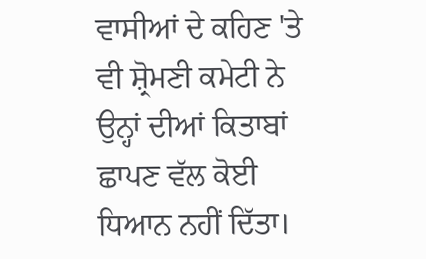ਵਾਸੀਆਂ ਦੇ ਕਹਿਣ 'ਤੇ ਵੀ ਸ਼੍ਰੋਮਣੀ ਕਮੇਟੀ ਨੇ ਉਨ੍ਹਾਂ ਦੀਆਂ ਕਿਤਾਬਾਂ ਛਾਪਣ ਵੱਲ ਕੋਈ ਧਿਆਨ ਨਹੀਂ ਦਿੱਤਾ।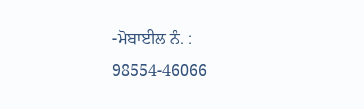-ਮੋਬਾਈਲ ਨੰ. : 98554-46066